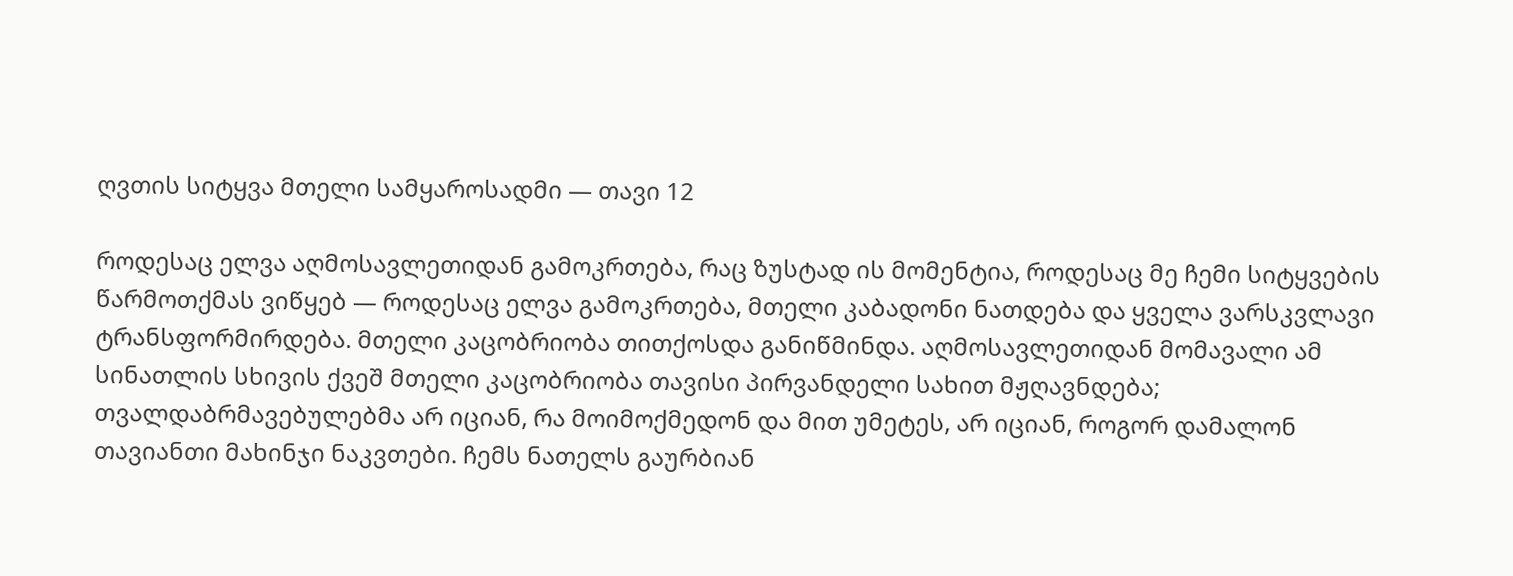ღვთის სიტყვა მთელი სამყაროსადმი — თავი 12

როდესაც ელვა აღმოსავლეთიდან გამოკრთება, რაც ზუსტად ის მომენტია, როდესაც მე ჩემი სიტყვების წარმოთქმას ვიწყებ — როდესაც ელვა გამოკრთება, მთელი კაბადონი ნათდება და ყველა ვარსკვლავი ტრანსფორმირდება. მთელი კაცობრიობა თითქოსდა განიწმინდა. აღმოსავლეთიდან მომავალი ამ სინათლის სხივის ქვეშ მთელი კაცობრიობა თავისი პირვანდელი სახით მჟღავნდება; თვალდაბრმავებულებმა არ იციან, რა მოიმოქმედონ და მით უმეტეს, არ იციან, როგორ დამალონ თავიანთი მახინჯი ნაკვთები. ჩემს ნათელს გაურბიან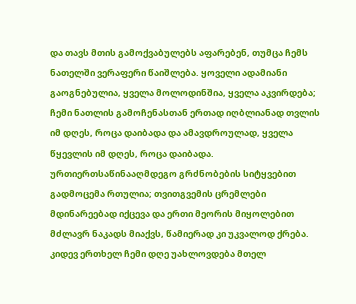და თავს მთის გამოქვაბულებს აფარებენ, თუმცა ჩემს ნათელში ვერაფერი წაიშლება. ყოველი ადამიანი გაოგნებულია, ყველა მოლოდინშია, ყველა აკვირდება; ჩემი ნათლის გამოჩენასთან ერთად იღბლიანად თვლის იმ დღეს, როცა დაიბადა და ამავდროულად, ყველა წყევლის იმ დღეს, როცა დაიბადა. ურთიერთსაწინააღმდეგო გრძნობების სიტყვებით გადმოცემა რთულია; თვითგვემის ცრემლები მდინარეებად იქცევა და ერთი მეორის მიყოლებით მძლავრ ნაკადს მიაქვს, წამიერად კი უკვალოდ ქრება. კიდევ ერთხელ ჩემი დღე უახლოვდება მთელ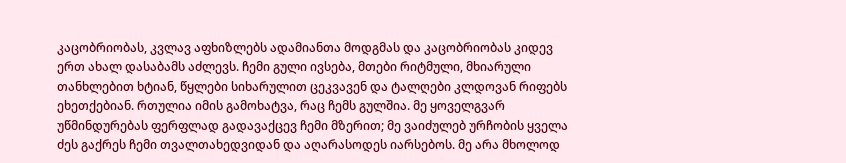კაცობრიობას, კვლავ აფხიზლებს ადამიანთა მოდგმას და კაცობრიობას კიდევ ერთ ახალ დასაბამს აძლევს. ჩემი გული ივსება, მთები რიტმული, მხიარული თანხლებით ხტიან, წყლები სიხარულით ცეკვავენ და ტალღები კლდოვან რიფებს ეხეთქებიან. რთულია იმის გამოხატვა, რაც ჩემს გულშია. მე ყოველგვარ უწმინდურებას ფერფლად გადავაქცევ ჩემი მზერით; მე ვაიძულებ ურჩობის ყველა ძეს გაქრეს ჩემი თვალთახედვიდან და აღარასოდეს იარსებოს. მე არა მხოლოდ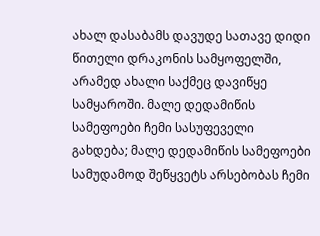ახალ დასაბამს დავუდე სათავე დიდი წითელი დრაკონის სამყოფელში, არამედ ახალი საქმეც დავიწყე სამყაროში. მალე დედამიწის სამეფოები ჩემი სასუფეველი გახდება; მალე დედამიწის სამეფოები სამუდამოდ შეწყვეტს არსებობას ჩემი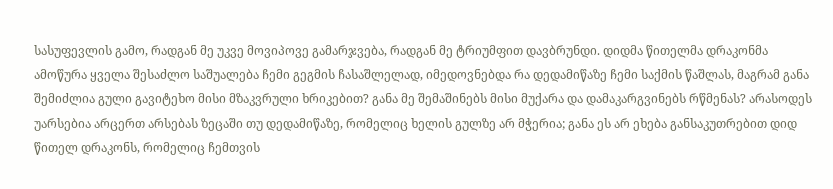სასუფევლის გამო, რადგან მე უკვე მოვიპოვე გამარჯვება, რადგან მე ტრიუმფით დავბრუნდი. დიდმა წითელმა დრაკონმა ამოწურა ყველა შესაძლო საშუალება ჩემი გეგმის ჩასაშლელად, იმედოვნებდა რა დედამიწაზე ჩემი საქმის წაშლას, მაგრამ განა შემიძლია გული გავიტეხო მისი მზაკვრული ხრიკებით? განა მე შემაშინებს მისი მუქარა და დამაკარგვინებს რწმენას? არასოდეს უარსებია არცერთ არსებას ზეცაში თუ დედამიწაზე, რომელიც ხელის გულზე არ მჭერია; განა ეს არ ეხება განსაკუთრებით დიდ წითელ დრაკონს, რომელიც ჩემთვის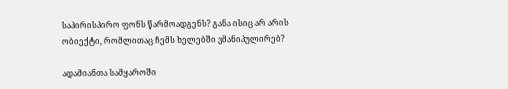საპირისპირო ფონს წარმოადგენს? განა ისიც არ არის ობიექტი, რომლითაც ჩემს ხელებში ვმანიპულირებ?

ადამიანთა სამყაროში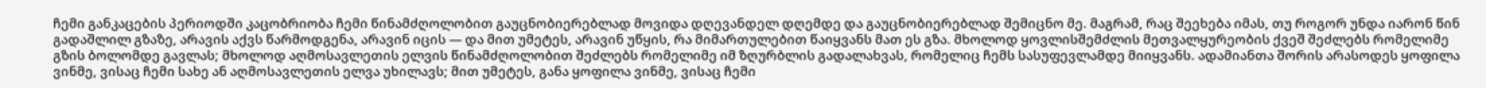ჩემი განკაცების პერიოდში კაცობრიობა ჩემი წინამძღოლობით გაუცნობიერებლად მოვიდა დღევანდელ დღემდე და გაუცნობიერებლად შემიცნო მე. მაგრამ, რაც შეეხება იმას, თუ როგორ უნდა იარონ წინ გადაშლილ გზაზე, არავის აქვს წარმოდგენა, არავინ იცის — და მით უმეტეს, არავინ უწყის, რა მიმართულებით წაიყვანს მათ ეს გზა. მხოლოდ ყოვლისშემძლის მეთვალყურეობის ქვეშ შეძლებს რომელიმე გზის ბოლომდე გავლას; მხოლოდ აღმოსავლეთის ელვის წინამძღოლობით შეძლებს რომელიმე იმ ზღურბლის გადალახვას, რომელიც ჩემს სასუფევლამდე მიიყვანს. ადამიანთა შორის არასოდეს ყოფილა ვინმე, ვისაც ჩემი სახე ან აღმოსავლეთის ელვა უხილავს; მით უმეტეს, განა ყოფილა ვინმე, ვისაც ჩემი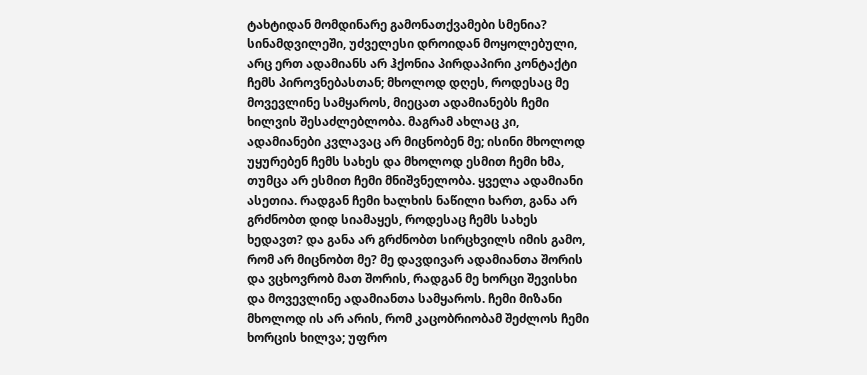ტახტიდან მომდინარე გამონათქვამები სმენია? სინამდვილეში, უძველესი დროიდან მოყოლებული, არც ერთ ადამიანს არ ჰქონია პირდაპირი კონტაქტი ჩემს პიროვნებასთან; მხოლოდ დღეს, როდესაც მე მოვევლინე სამყაროს, მიეცათ ადამიანებს ჩემი ხილვის შესაძლებლობა. მაგრამ ახლაც კი, ადამიანები კვლავაც არ მიცნობენ მე; ისინი მხოლოდ უყურებენ ჩემს სახეს და მხოლოდ ესმით ჩემი ხმა, თუმცა არ ესმით ჩემი მნიშვნელობა. ყველა ადამიანი ასეთია. რადგან ჩემი ხალხის ნაწილი ხართ, განა არ გრძნობთ დიდ სიამაყეს, როდესაც ჩემს სახეს ხედავთ? და განა არ გრძნობთ სირცხვილს იმის გამო, რომ არ მიცნობთ მე? მე დავდივარ ადამიანთა შორის და ვცხოვრობ მათ შორის, რადგან მე ხორცი შევისხი და მოვევლინე ადამიანთა სამყაროს. ჩემი მიზანი მხოლოდ ის არ არის, რომ კაცობრიობამ შეძლოს ჩემი ხორცის ხილვა; უფრო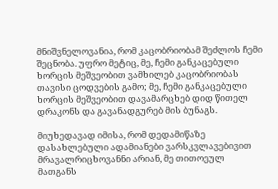მნიშვნელოვანია, რომ კაცობრიობამ შეძლოს ჩემი შეცნობა. უფრო მეტიც, მე, ჩემი განკაცებული ხორცის მეშვეობით ვამხილებ კაცობრიობას თავისი ცოდვების გამო; მე, ჩემი განკაცებული ხორცის მეშვეობით დავამარცხებ დიდ წითელ დრაკონს და გავანადგურებ მის ბუნაგს.

მიუხედავად იმისა, რომ დედამიწაზე დასახლებული ადამიანები ვარსკვლავებივით მრავალრიცხოვანნი არიან, მე თითოეულ მათგანს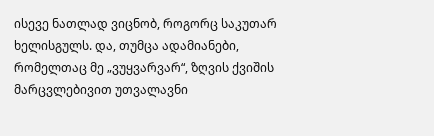ისევე ნათლად ვიცნობ, როგორც საკუთარ ხელისგულს. და, თუმცა ადამიანები, რომელთაც მე „ვუყვარვარ“, ზღვის ქვიშის მარცვლებივით უთვალავნი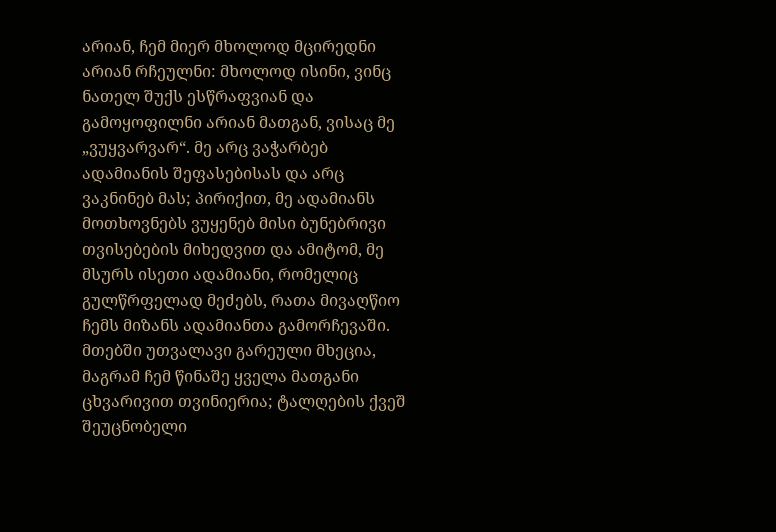არიან, ჩემ მიერ მხოლოდ მცირედნი არიან რჩეულნი: მხოლოდ ისინი, ვინც ნათელ შუქს ესწრაფვიან და გამოყოფილნი არიან მათგან, ვისაც მე „ვუყვარვარ“. მე არც ვაჭარბებ ადამიანის შეფასებისას და არც ვაკნინებ მას; პირიქით, მე ადამიანს მოთხოვნებს ვუყენებ მისი ბუნებრივი თვისებების მიხედვით და ამიტომ, მე მსურს ისეთი ადამიანი, რომელიც გულწრფელად მეძებს, რათა მივაღწიო ჩემს მიზანს ადამიანთა გამორჩევაში. მთებში უთვალავი გარეული მხეცია, მაგრამ ჩემ წინაშე ყველა მათგანი ცხვარივით თვინიერია; ტალღების ქვეშ შეუცნობელი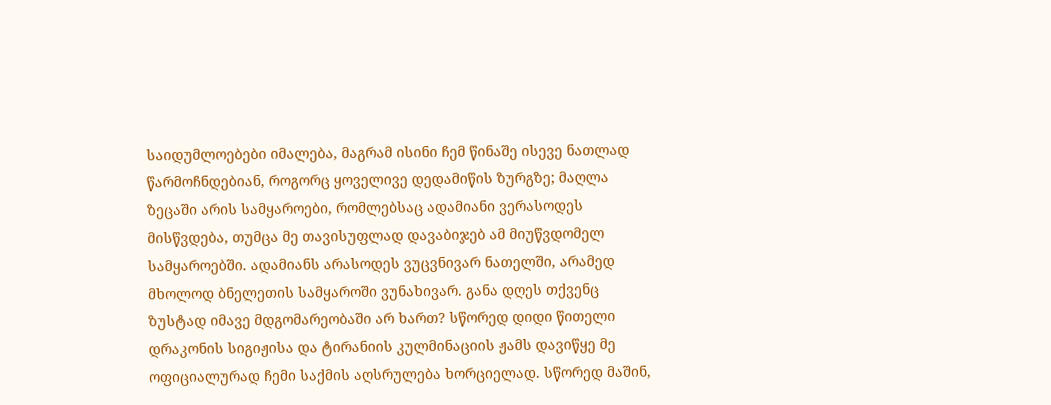საიდუმლოებები იმალება, მაგრამ ისინი ჩემ წინაშე ისევე ნათლად წარმოჩნდებიან, როგორც ყოველივე დედამიწის ზურგზე; მაღლა ზეცაში არის სამყაროები, რომლებსაც ადამიანი ვერასოდეს მისწვდება, თუმცა მე თავისუფლად დავაბიჯებ ამ მიუწვდომელ სამყაროებში. ადამიანს არასოდეს ვუცვნივარ ნათელში, არამედ მხოლოდ ბნელეთის სამყაროში ვუნახივარ. განა დღეს თქვენც ზუსტად იმავე მდგომარეობაში არ ხართ? სწორედ დიდი წითელი დრაკონის სიგიჟისა და ტირანიის კულმინაციის ჟამს დავიწყე მე ოფიციალურად ჩემი საქმის აღსრულება ხორციელად. სწორედ მაშინ,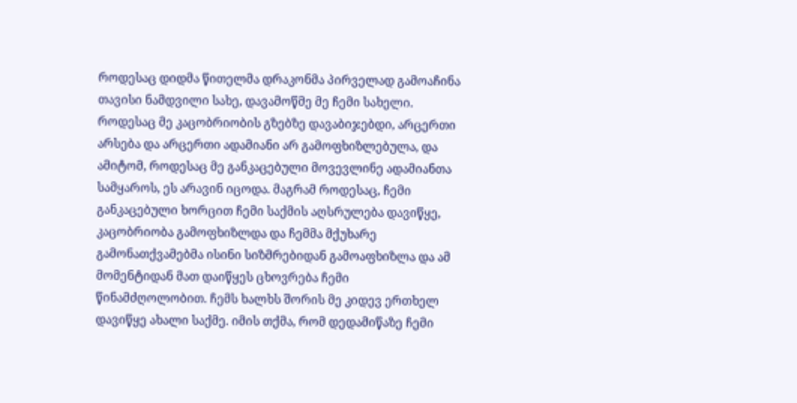როდესაც დიდმა წითელმა დრაკონმა პირველად გამოაჩინა თავისი ნამდვილი სახე, დავამოწმე მე ჩემი სახელი. როდესაც მე კაცობრიობის გზებზე დავაბიჯებდი, არცერთი არსება და არცერთი ადამიანი არ გამოფხიზლებულა, და ამიტომ, როდესაც მე განკაცებული მოვევლინე ადამიანთა სამყაროს, ეს არავინ იცოდა. მაგრამ როდესაც, ჩემი განკაცებული ხორცით ჩემი საქმის აღსრულება დავიწყე, კაცობრიობა გამოფხიზლდა და ჩემმა მქუხარე გამონათქვამებმა ისინი სიზმრებიდან გამოაფხიზლა და ამ მომენტიდან მათ დაიწყეს ცხოვრება ჩემი წინამძღოლობით. ჩემს ხალხს შორის მე კიდევ ერთხელ დავიწყე ახალი საქმე. იმის თქმა, რომ დედამიწაზე ჩემი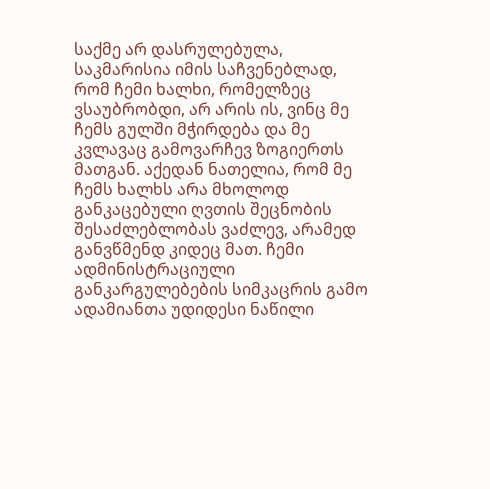საქმე არ დასრულებულა, საკმარისია იმის საჩვენებლად, რომ ჩემი ხალხი, რომელზეც ვსაუბრობდი, არ არის ის, ვინც მე ჩემს გულში მჭირდება და მე კვლავაც გამოვარჩევ ზოგიერთს მათგან. აქედან ნათელია, რომ მე ჩემს ხალხს არა მხოლოდ განკაცებული ღვთის შეცნობის შესაძლებლობას ვაძლევ, არამედ განვწმენდ კიდეც მათ. ჩემი ადმინისტრაციული განკარგულებების სიმკაცრის გამო ადამიანთა უდიდესი ნაწილი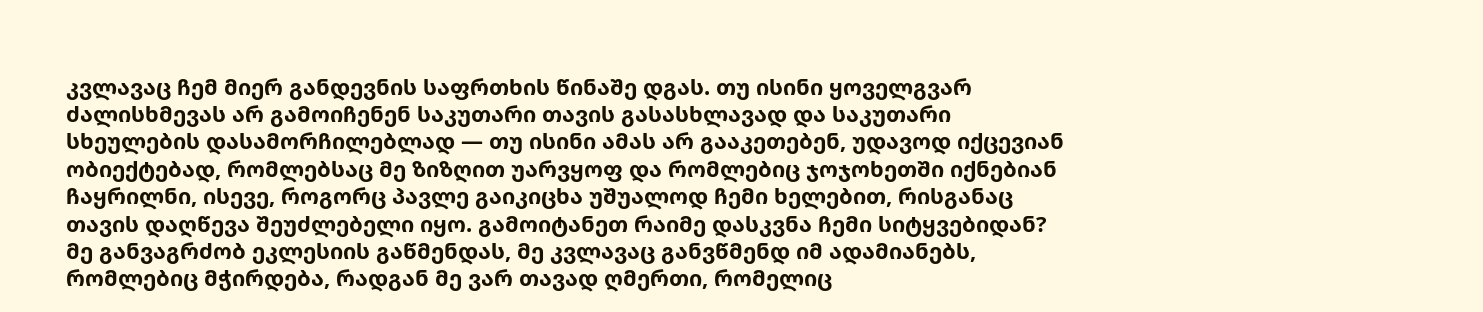კვლავაც ჩემ მიერ განდევნის საფრთხის წინაშე დგას. თუ ისინი ყოველგვარ ძალისხმევას არ გამოიჩენენ საკუთარი თავის გასასხლავად და საკუთარი სხეულების დასამორჩილებლად — თუ ისინი ამას არ გააკეთებენ, უდავოდ იქცევიან ობიექტებად, რომლებსაც მე ზიზღით უარვყოფ და რომლებიც ჯოჯოხეთში იქნებიან ჩაყრილნი, ისევე, როგორც პავლე გაიკიცხა უშუალოდ ჩემი ხელებით, რისგანაც თავის დაღწევა შეუძლებელი იყო. გამოიტანეთ რაიმე დასკვნა ჩემი სიტყვებიდან? მე განვაგრძობ ეკლესიის გაწმენდას, მე კვლავაც განვწმენდ იმ ადამიანებს, რომლებიც მჭირდება, რადგან მე ვარ თავად ღმერთი, რომელიც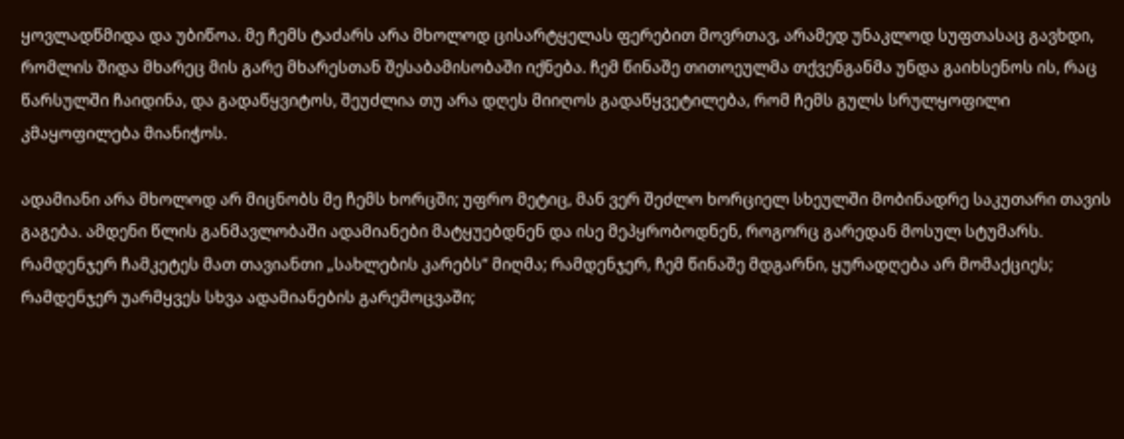ყოვლადწმიდა და უბიწოა. მე ჩემს ტაძარს არა მხოლოდ ცისარტყელას ფერებით მოვრთავ, არამედ უნაკლოდ სუფთასაც გავხდი, რომლის შიდა მხარეც მის გარე მხარესთან შესაბამისობაში იქნება. ჩემ წინაშე თითოეულმა თქვენგანმა უნდა გაიხსენოს ის, რაც წარსულში ჩაიდინა, და გადაწყვიტოს, შეუძლია თუ არა დღეს მიიღოს გადაწყვეტილება, რომ ჩემს გულს სრულყოფილი კმაყოფილება მიანიჭოს.

ადამიანი არა მხოლოდ არ მიცნობს მე ჩემს ხორცში; უფრო მეტიც, მან ვერ შეძლო ხორციელ სხეულში მობინადრე საკუთარი თავის გაგება. ამდენი წლის განმავლობაში ადამიანები მატყუებდნენ და ისე მეპყრობოდნენ, როგორც გარედან მოსულ სტუმარს. რამდენჯერ ჩამკეტეს მათ თავიანთი „სახლების კარებს“ მიღმა; რამდენჯერ, ჩემ წინაშე მდგარნი, ყურადღება არ მომაქციეს; რამდენჯერ უარმყვეს სხვა ადამიანების გარემოცვაში;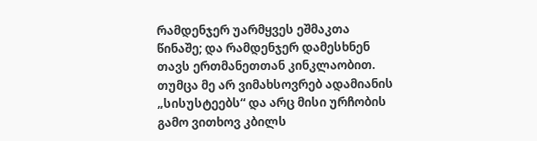რამდენჯერ უარმყვეს ეშმაკთა წინაშე; და რამდენჯერ დამესხნენ თავს ერთმანეთთან კინკლაობით. თუმცა მე არ ვიმახსოვრებ ადამიანის „სისუსტეებს“ და არც მისი ურჩობის გამო ვითხოვ კბილს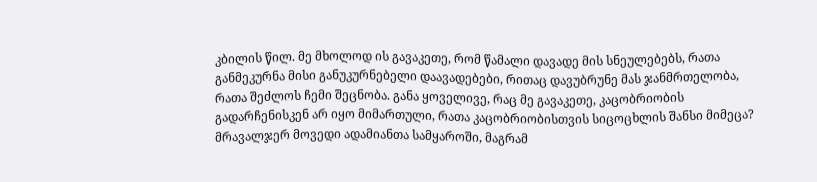კბილის წილ. მე მხოლოდ ის გავაკეთე, რომ წამალი დავადე მის სნეულებებს, რათა განმეკურნა მისი განუკურნებელი დაავადებები, რითაც დავუბრუნე მას ჯანმრთელობა, რათა შეძლოს ჩემი შეცნობა. განა ყოველივე, რაც მე გავაკეთე, კაცობრიობის გადარჩენისკენ არ იყო მიმართული, რათა კაცობრიობისთვის სიცოცხლის შანსი მიმეცა? მრავალჯერ მოვედი ადამიანთა სამყაროში, მაგრამ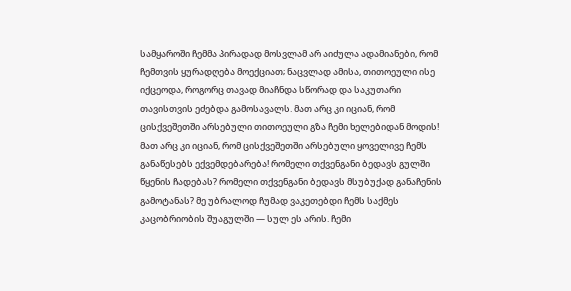სამყაროში ჩემმა პირადად მოსვლამ არ აიძულა ადამიანები, რომ ჩემთვის ყურადღება მოექციათ; ნაცვლად ამისა, თითოეული ისე იქცეოდა, როგორც თავად მიაჩნდა სწორად და საკუთარი თავისთვის ეძებდა გამოსავალს. მათ არც კი იციან, რომ ცისქვეშეთში არსებული თითოეული გზა ჩემი ხელებიდან მოდის! მათ არც კი იციან, რომ ცისქვეშეთში არსებული ყოველივე ჩემს განაწესებს ექვემდებარება! რომელი თქვენგანი ბედავს გულში წყენის ჩადებას? რომელი თქვენგანი ბედავს მსუბუქად განაჩენის გამოტანას? მე უბრალოდ ჩუმად ვაკეთებდი ჩემს საქმეს კაცობრიობის შუაგულში — სულ ეს არის. ჩემი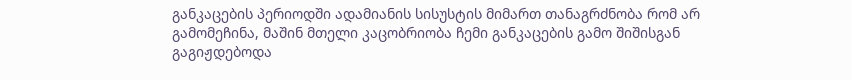განკაცების პერიოდში ადამიანის სისუსტის მიმართ თანაგრძნობა რომ არ გამომეჩინა, მაშინ მთელი კაცობრიობა ჩემი განკაცების გამო შიშისგან გაგიჟდებოდა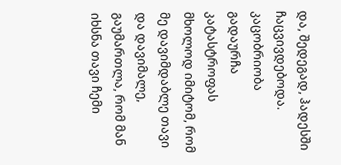და, შედეგად, ჰადესში ჩაცვივდებოდა. კაცობრიობა გადაურჩა კატასტროფას მხოლოდ იმიტომ, რომ მე დავიმდაბლე თავი და დავიმალე, გაუმართლა, რომ მან იხსნა თავი ჩემი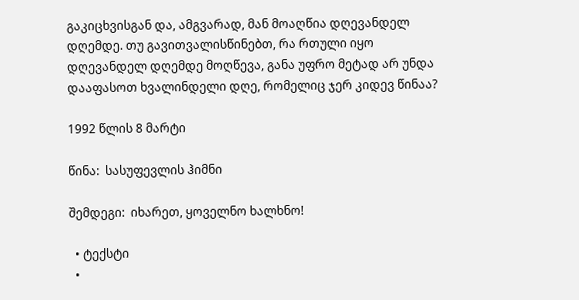გაკიცხვისგან და, ამგვარად, მან მოაღწია დღევანდელ დღემდე. თუ გავითვალისწინებთ, რა რთული იყო დღევანდელ დღემდე მოღწევა, განა უფრო მეტად არ უნდა დააფასოთ ხვალინდელი დღე, რომელიც ჯერ კიდევ წინაა?

1992 წლის 8 მარტი

წინა:  სასუფევლის ჰიმნი

შემდეგი:  იხარეთ, ყოველნო ხალხნო!

  • ტექსტი
  •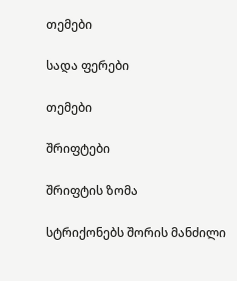თემები

სადა ფერები

თემები

შრიფტები

შრიფტის ზომა

სტრიქონებს შორის მანძილი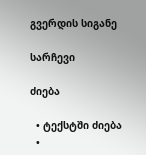გვერდის სიგანე

სარჩევი

ძიება

  • ტექსტში ძიება
  •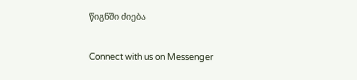წიგნში ძიება

Connect with us on Messenger